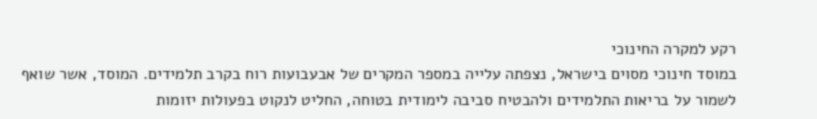רקע למקרה החינוכי
במוסד חינוכי מסוים בישראל, נצפתה עלייה במספר המקרים של אבעבועות רוח בקרב תלמידים. המוסד, אשר שואף לשמור על בריאות התלמידים ולהבטיח סביבה לימודית בטוחה, החליט לנקוט בפעולות יזומות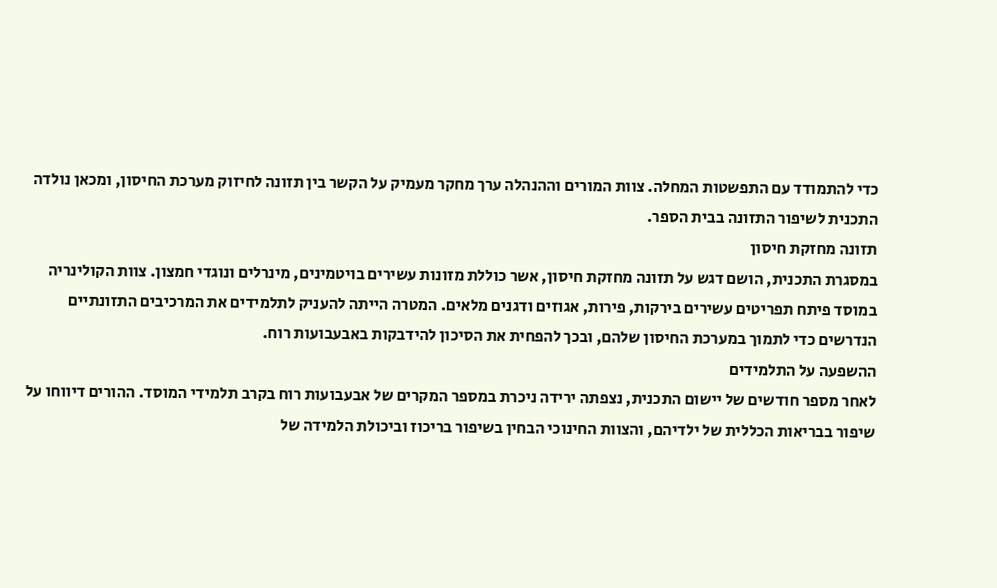כדי להתמודד עם התפשטות המחלה. צוות המורים וההנהלה ערך מחקר מעמיק על הקשר בין תזונה לחיזוק מערכת החיסון, ומכאן נולדה התכנית לשיפור התזונה בבית הספר.
תזונה מחזקת חיסון
במסגרת התכנית, הושם דגש על תזונה מחזקת חיסון, אשר כוללת מזונות עשירים בויטמינים, מינרלים ונוגדי חמצון. צוות הקולינריה במוסד פיתח תפריטים עשירים בירקות, פירות, אגוזים ודגנים מלאים. המטרה הייתה להעניק לתלמידים את המרכיבים התזונתיים הנדרשים כדי לתמוך במערכת החיסון שלהם, ובכך להפחית את הסיכון להידבקות באבעבועות רוח.
ההשפעה על התלמידים
לאחר מספר חודשים של יישום התכנית, נצפתה ירידה ניכרת במספר המקרים של אבעבועות רוח בקרב תלמידי המוסד. ההורים דיווחו על שיפור בבריאות הכללית של ילדיהם, והצוות החינוכי הבחין בשיפור בריכוז וביכולת הלמידה של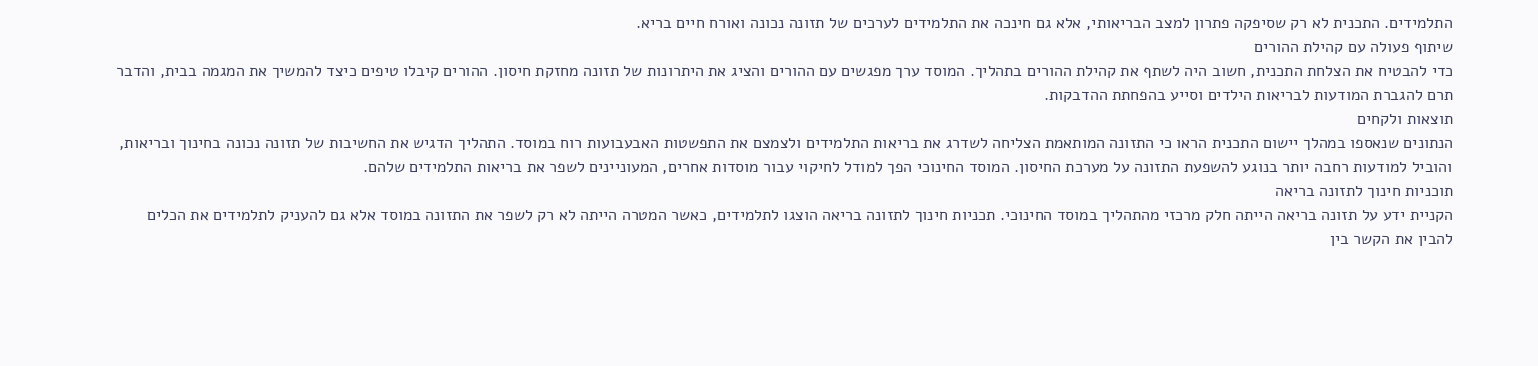התלמידים. התכנית לא רק שסיפקה פתרון למצב הבריאותי, אלא גם חינכה את התלמידים לערכים של תזונה נכונה ואורח חיים בריא.
שיתוף פעולה עם קהילת ההורים
כדי להבטיח את הצלחת התכנית, חשוב היה לשתף את קהילת ההורים בתהליך. המוסד ערך מפגשים עם ההורים והציג את היתרונות של תזונה מחזקת חיסון. ההורים קיבלו טיפים כיצד להמשיך את המגמה בבית, והדבר תרם להגברת המודעות לבריאות הילדים וסייע בהפחתת ההדבקות.
תוצאות ולקחים
הנתונים שנאספו במהלך יישום התכנית הראו כי התזונה המותאמת הצליחה לשדרג את בריאות התלמידים ולצמצם את התפשטות האבעבועות רוח במוסד. התהליך הדגיש את החשיבות של תזונה נכונה בחינוך ובריאות, והוביל למודעות רחבה יותר בנוגע להשפעת התזונה על מערכת החיסון. המוסד החינוכי הפך למודל לחיקוי עבור מוסדות אחרים, המעוניינים לשפר את בריאות התלמידים שלהם.
תוכניות חינוך לתזונה בריאה
הקניית ידע על תזונה בריאה הייתה חלק מרכזי מהתהליך במוסד החינוכי. תכניות חינוך לתזונה בריאה הוצגו לתלמידים, כאשר המטרה הייתה לא רק לשפר את התזונה במוסד אלא גם להעניק לתלמידים את הכלים להבין את הקשר בין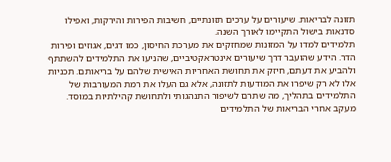תזונה לבריאות. שיעורים על ערכים תזונתיים, חשיבות הפירות והירקות, ואפילו סדנאות בישול התקיימו לאורך השנה.
תלמידים למדו על המזונות שמחזקים את מערכת החיסון, כמו דגים, אגוזים ופירות הדר. הידע שהועבר דרך שיעורים אינטראקטיביים, שהניעו את התלמידים להשתתף ולהביע את דעתם, חיזק את תחושת האחריות האישית שלהם על בריאותם. תכניות אלו לא רק שיפרו את המודעות לתזונה, אלא גם העלו את רמת המעורבות של התלמידים בתהליך, מה שתרם לשיפור התנהגותי ולתחושת קהילתיות במוסד.
מעקב אחרי הבריאות של התלמידים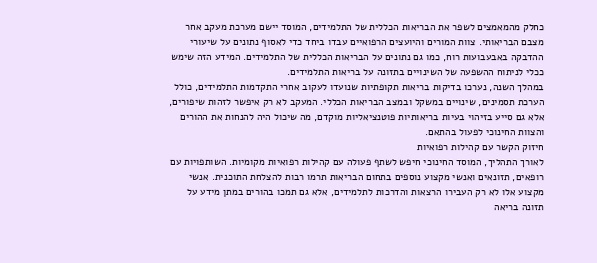כחלק מהמאמצים לשפר את הבריאות הכללית של התלמידים, המוסד יישם מערכת מעקב אחר מצבם הבריאותי. צוות המורים והיועצים הרפואיים עבדו ביחד כדי לאסוף נתונים על שיעורי ההדבקה באבעבועות רוח, כמו גם נתונים על הבריאות הכללית של התלמידים. המידע הזה שימש ככלי לניתוח ההשפעה של השינויים בתזונה על בריאות התלמידים.
במהלך השנה, נערכו בדיקות בריאות תקופתיות שנועדו לעקוב אחרי התקדמות התלמידים, כולל הערכת תסמינים, שינויים במשקל ובמצב הבריאות הכללי. המעקב לא רק איפשר לזהות שיפורים, אלא גם סייע בזיהוי בעיות בריאותיות פוטנציאליות מוקדם, מה שיכול היה להנחות את ההורים והצוות החינוכי לפעול בהתאם.
חיזוק הקשר עם קהילות רפואיות
לאורך התהליך, המוסד החינוכי חיפש לשתף פעולה עם קהילות רפואיות מקומיות. השותפויות עם רופאים, תזונאים ואנשי מקצוע נוספים בתחום הבריאות תרמו רבות להצלחת התוכנית. אנשי מקצוע אלו לא רק העבירו הרצאות והדרכות לתלמידים, אלא גם תמכו בהורים במתן מידע על תזונה בריאה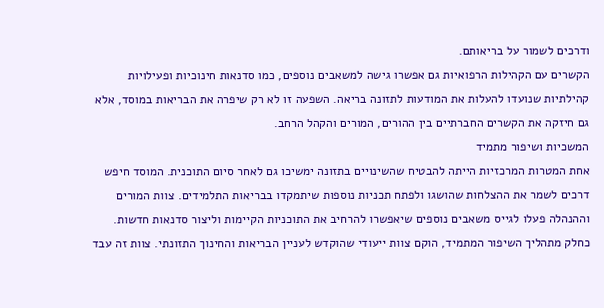ודרכים לשמור על בריאותם.
הקשרים עם הקהילות הרפואיות גם אפשרו גישה למשאבים נוספים, כמו סדנאות חינוכיות ופעילויות קהילתיות שנועדו להעלות את המודעות לתזונה בריאה. השפעה זו לא רק שיפרה את הבריאות במוסד, אלא גם חיזקה את הקשרים החברתיים בין ההורים, המורים והקהל הרחב.
המשכיות ושיפור מתמיד
אחת המטרות המרכזיות הייתה להבטיח שהשינויים בתזונה ימשיכו גם לאחר סיום התוכנית. המוסד חיפש דרכים לשמר את ההצלחות שהושגו ולפתח תכניות נוספות שיתמקדו בבריאות התלמידים. צוות המורים וההנהלה פעלו לגייס משאבים נוספים שיאפשרו להרחיב את התוכניות הקיימות וליצור סדנאות חדשות.
כחלק מתהליך השיפור המתמיד, הוקם צוות ייעודי שהוקדש לעניין הבריאות והחינוך התזונתי. צוות זה עבד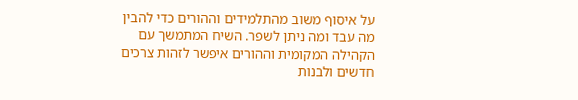על איסוף משוב מהתלמידים וההורים כדי להבין מה עבד ומה ניתן לשפר. השיח המתמשך עם הקהילה המקומית וההורים איפשר לזהות צרכים חדשים ולבנות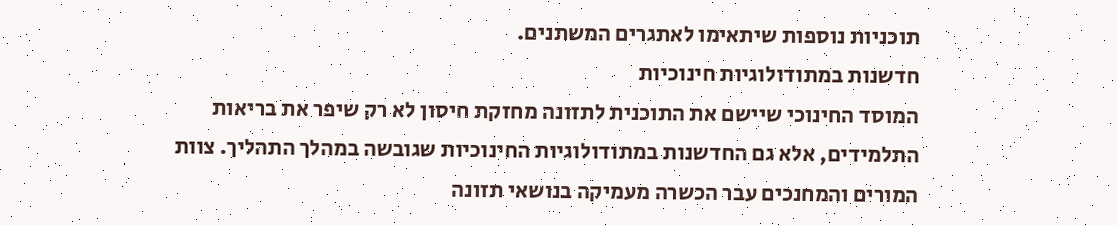תוכניות נוספות שיתאימו לאתגרים המשתנים.
חדשנות במתודולוגיות חינוכיות
המוסד החינוכי שיישם את התוכנית לתזונה מחזקת חיסון לא רק שיפר את בריאות התלמידים, אלא גם החדשנות במתודולוגיות החינוכיות שגובשה במהלך התהליך. צוות המורים והמחנכים עבר הכשרה מעמיקה בנושאי תזונה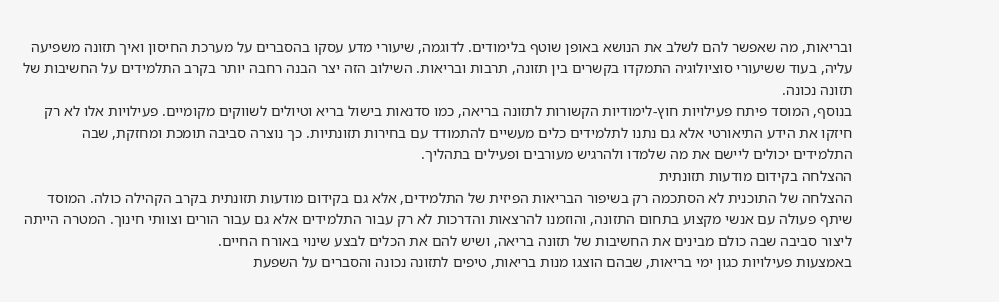ובריאות, מה שאפשר להם לשלב את הנושא באופן שוטף בלימודים. לדוגמה, שיעורי מדע עסקו בהסברים על מערכת החיסון ואיך תזונה משפיעה עליה, בעוד ששיעורי סוציולוגיה התמקדו בקשרים בין תזונה, תרבות ובריאות. השילוב הזה יצר הבנה רחבה יותר בקרב התלמידים על החשיבות של תזונה נכונה.
בנוסף, המוסד פיתח פעילויות חוץ-לימודיות הקשורות לתזונה בריאה, כמו סדנאות בישול בריא וטיולים לשווקים מקומיים. פעילויות אלו לא רק חיזקו את הידע התיאורטי אלא גם נתנו לתלמידים כלים מעשיים להתמודד עם בחירות תזונתיות. כך נוצרה סביבה תומכת ומחזקת, שבה התלמידים יכולים ליישם את מה שלמדו ולהרגיש מעורבים ופעילים בתהליך.
ההצלחה בקידום מודעות תזונתית
ההצלחה של התוכנית לא הסתכמה רק בשיפור הבריאות הפיזית של התלמידים, אלא גם בקידום מודעות תזונתית בקרב הקהילה כולה. המוסד שיתף פעולה עם אנשי מקצוע בתחום התזונה, והוזמנו להרצאות והדרכות לא רק עבור התלמידים אלא גם עבור הורים וצוותי חינוך. המטרה הייתה ליצור סביבה שבה כולם מבינים את החשיבות של תזונה בריאה, ושיש להם את הכלים לבצע שינוי באורח החיים.
באמצעות פעילויות כגון ימי בריאות, שבהם הוצגו מנות בריאות, טיפים לתזונה נכונה והסברים על השפעת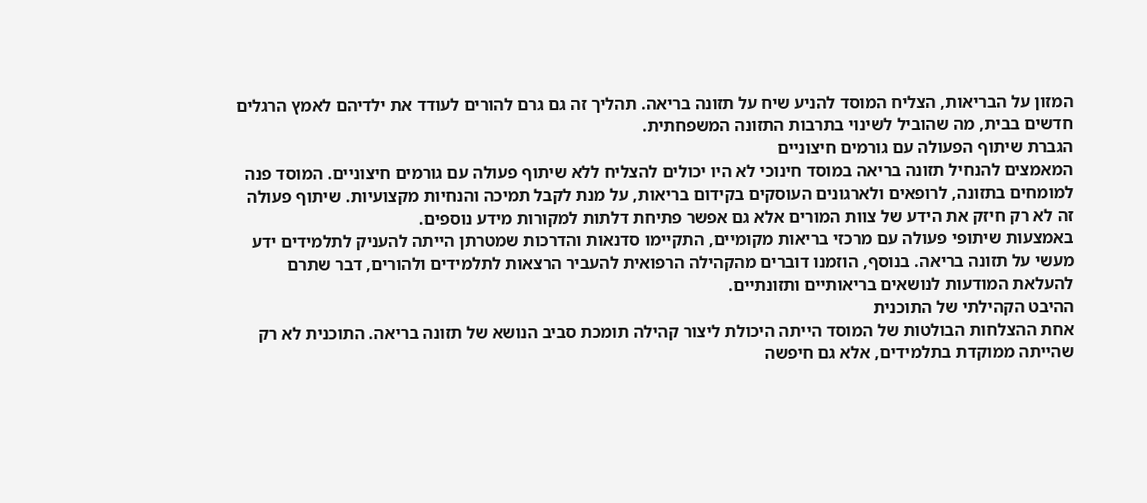המזון על הבריאות, הצליח המוסד להניע שיח על תזונה בריאה. תהליך זה גם גרם להורים לעודד את ילדיהם לאמץ הרגלים חדשים בבית, מה שהוביל לשינוי בתרבות התזונה המשפחתית.
הגברת שיתוף הפעולה עם גורמים חיצוניים
המאמצים להנחיל תזונה בריאה במוסד חינוכי לא היו יכולים להצליח ללא שיתוף פעולה עם גורמים חיצוניים. המוסד פנה למומחים בתזונה, לרופאים ולארגונים העוסקים בקידום בריאות, על מנת לקבל תמיכה והנחיות מקצועיות. שיתוף פעולה זה לא רק חיזק את הידע של צוות המורים אלא גם אפשר פתיחת דלתות למקורות מידע נוספים.
באמצעות שיתופי פעולה עם מרכזי בריאות מקומיים, התקיימו סדנאות והדרכות שמטרתן הייתה להעניק לתלמידים ידע מעשי על תזונה בריאה. בנוסף, הוזמנו דוברים מהקהילה הרפואית להעביר הרצאות לתלמידים ולהורים, דבר שתרם להעלאת המודעות לנושאים בריאותיים ותזונתיים.
ההיבט הקהילתי של התוכנית
אחת ההצלחות הבולטות של המוסד הייתה היכולת ליצור קהילה תומכת סביב הנושא של תזונה בריאה. התוכנית לא רק שהייתה ממוקדת בתלמידים, אלא גם חיפשה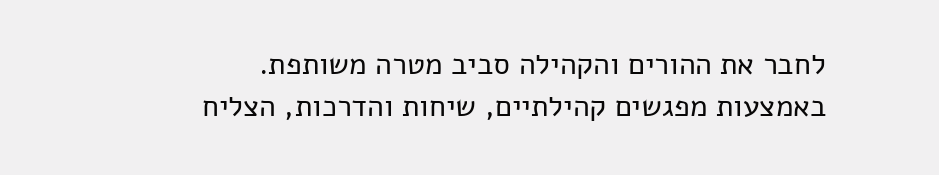לחבר את ההורים והקהילה סביב מטרה משותפת. באמצעות מפגשים קהילתיים, שיחות והדרכות, הצליח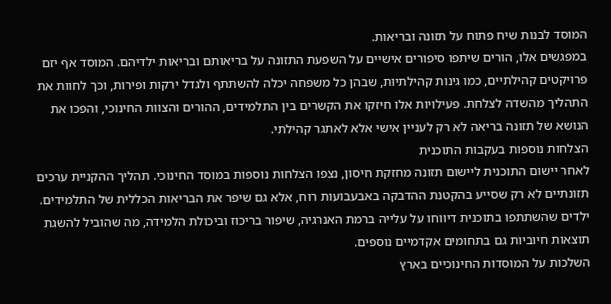המוסד לבנות שיח פתוח על תזונה ובריאות.
במפגשים אלו, הורים שיתפו סיפורים אישיים על השפעת התזונה על בריאותם ובריאות ילדיהם. המוסד אף יזם פרויקטים קהילתיים, כמו גינות קהילתיות, שבהן כל משפחה יכלה להשתתף ולגדל ירקות ופירות, וכך לחוות את התהליך מהשדה לצלחת. פעילויות אלו חיזקו את הקשרים בין התלמידים, ההורים והצוות החינוכי, והפכו את הנושא של תזונה בריאה לא רק לעניין אישי אלא לאתגר קהילתי.
הצלחות נוספות בעקבות התוכנית
לאחר יישום התוכנית ליישום תזונה מחזקת חיסון, נצפו הצלחות נוספות במוסד החינוכי. תהליך ההקניית ערכים תזונתיים לא רק שסייע בהקטנת ההדבקה באבעבועות רוח, אלא גם שיפר את הבריאות הכללית של התלמידים. ילדים שהשתתפו בתוכנית דיווחו על עלייה ברמת האנרגיה, שיפור בריכוז וביכולת הלמידה, מה שהוביל להשגת תוצאות חיוביות גם בתחומים אקדמיים נוספים.
השלכות על המוסדות החינוכיים בארץ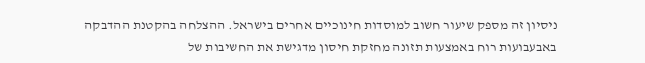ניסיון זה מספק שיעור חשוב למוסדות חינוכיים אחרים בישראל. ההצלחה בהקטנת ההדבקה באבעבועות רוח באמצעות תזונה מחזקת חיסון מדגישת את החשיבות של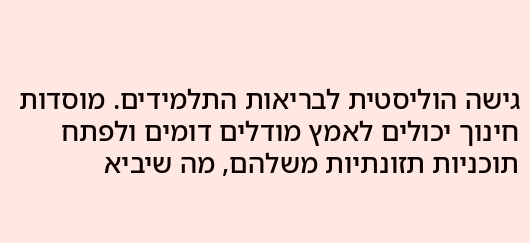גישה הוליסטית לבריאות התלמידים. מוסדות חינוך יכולים לאמץ מודלים דומים ולפתח תוכניות תזונתיות משלהם, מה שיביא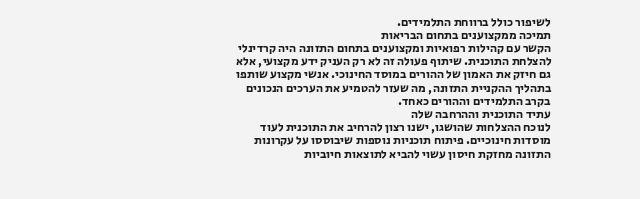לשיפור כולל ברווחת התלמידים.
תמיכה ממקצוענים בתחום הבריאות
הקשר עם קהילות רפואיות ומקצוענים בתחום התזונה היה קרדינלי להצלחת התוכנית. שיתוף פעולה זה לא רק העניק ידע מקצועי, אלא גם חיזק את האמון של ההורים במוסד החינוכי. אנשי מקצוע שותפו בתהליך ההקניית התזונה, מה שעזר להטמיע את הערכים הנכונים בקרב התלמידים וההורים כאחד.
עתיד התוכנית וההרחבה שלה
לנוכח ההצלחות שהושגו, ישנו רצון להרחיב את התוכנית לעוד מוסדות חינוכיים. פיתוח תוכניות נוספות שיבוססו על עקרונות התזונה מחזקת חיסון עשוי להביא לתוצאות חיוביות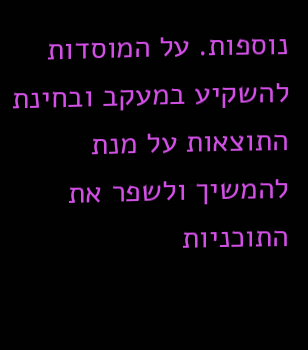נוספות. על המוסדות להשקיע במעקב ובחינת התוצאות על מנת להמשיך ולשפר את התוכניות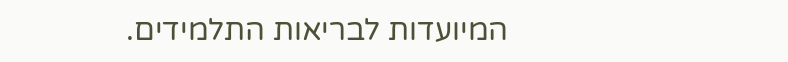המיועדות לבריאות התלמידים.